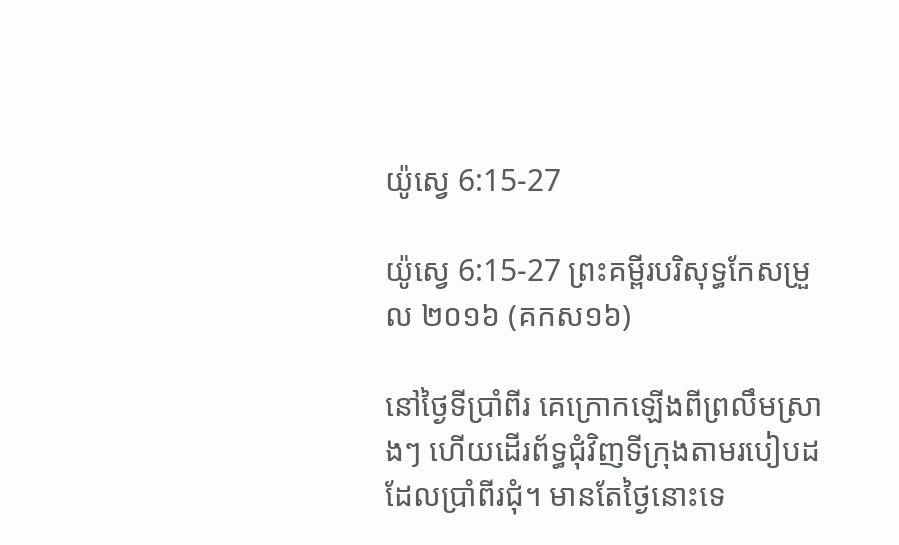យ៉ូស្វេ 6:15-27

យ៉ូស្វេ 6:15-27 ព្រះគម្ពីរបរិសុទ្ធកែសម្រួល ២០១៦ (គកស១៦)

នៅថ្ងៃទីប្រាំពីរ គេក្រោកឡើងពីព្រលឹមស្រាងៗ ហើយដើរព័ទ្ធជុំ‌វិញទីក្រុងតាមរបៀបដដែលប្រាំពីរជុំ។ មានតែថ្ងៃនោះទេ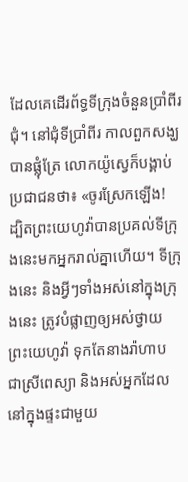ដែលគេដើរព័ទ្ធទីក្រុងចំនួនប្រាំពីរជុំ។ នៅជុំទីប្រាំពីរ កាលពួកសង្ឃបានផ្លុំត្រែ លោកយ៉ូស្វេក៏បង្គាប់ប្រជា‌ជនថា៖ «ចូរស្រែកឡើង! ដ្បិតព្រះ‌យេហូវ៉ាបានប្រគល់ទីក្រុងនេះមកអ្នករាល់គ្នាហើយ។ ទីក្រុងនេះ និងអ្វីៗទាំងអស់នៅក្នុងក្រុងនេះ ត្រូវបំផ្លាញឲ្យអស់ថ្វាយព្រះ‌យេហូវ៉ា ទុកតែនាងរ៉ាហាប ជាស្រីពេស្យា និងអស់អ្នកដែលនៅក្នុងផ្ទះជាមួយ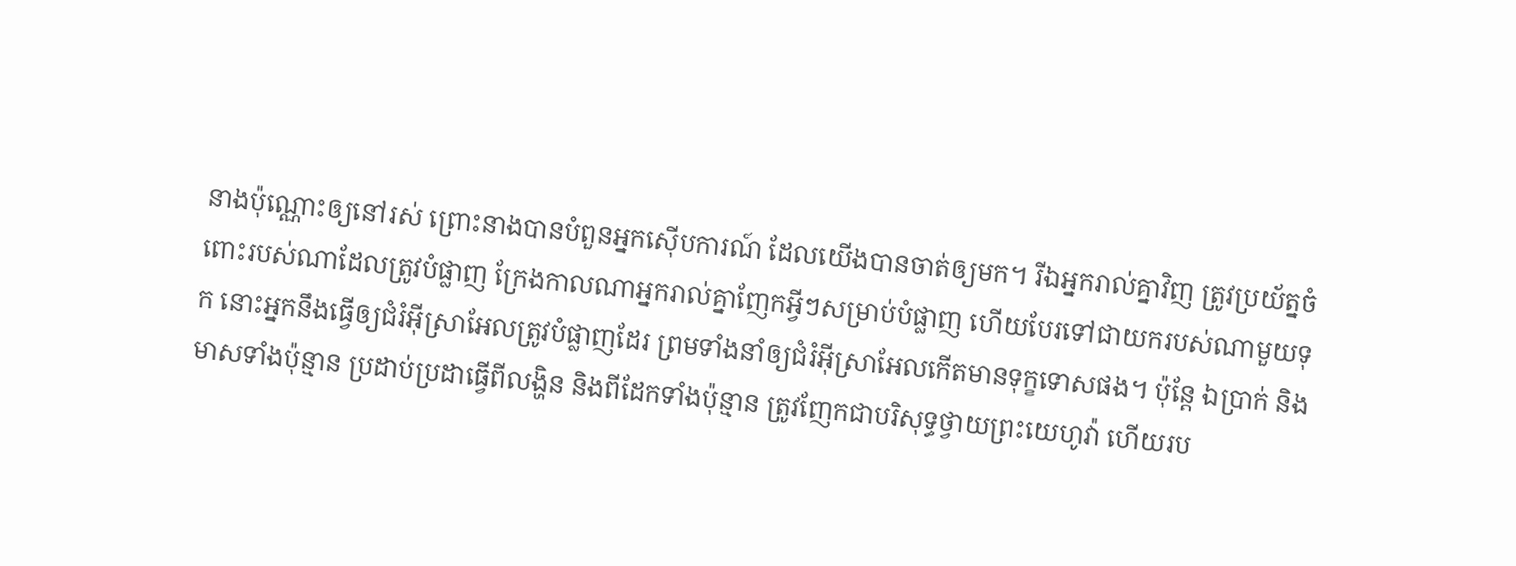នាងប៉ុណ្ណោះឲ្យនៅរស់ ព្រោះនាងបានបំពួនអ្នកស៊ើបការណ៍ ដែលយើងបានចាត់ឲ្យមក។ រីឯអ្នករាល់គ្នាវិញ ត្រូវប្រយ័ត្នចំពោះរបស់ណាដែលត្រូវបំផ្លាញ ក្រែងកាលណាអ្នករាល់គ្នាញែកអ្វីៗសម្រាប់បំផ្លាញ ហើយបែរទៅជាយករបស់ណាមួយទុក នោះអ្នកនឹងធ្វើឲ្យជំរំអ៊ីស្រា‌អែលត្រូវបំផ្លាញដែរ ព្រមទាំងនាំឲ្យជំរំអ៊ីស្រា‌អែលកើតមានទុក្ខទោសផង។ ប៉ុន្តែ ឯប្រាក់ និងមាសទាំងប៉ុន្មាន ប្រដាប់‌ប្រដាធ្វើពីលង្ហិន និងពីដែកទាំងប៉ុន្មាន ត្រូវញែកជាបរិសុទ្ធថ្វាយព្រះ‌យេហូវ៉ា ហើយរប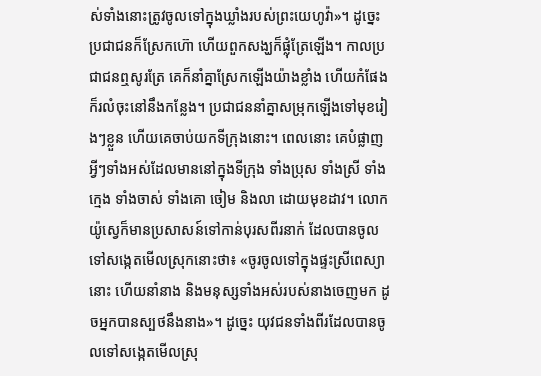ស់ទាំងនោះត្រូវចូលទៅក្នុងឃ្លាំងរបស់ព្រះ‌យេហូវ៉ា»។ ដូច្នេះ ប្រជា‌ជនក៏ស្រែកហ៊ោ ហើយពួកសង្ឃក៏ផ្លុំត្រែឡើង។ កាលប្រជា‌ជនឮសូរត្រែ គេក៏នាំគ្នាស្រែកឡើងយ៉ាងខ្លាំង ហើយកំផែងក៏រលំចុះនៅនឹងកន្លែង។ ប្រជា‌ជននាំគ្នាសម្រុកឡើងទៅមុខរៀងៗខ្លួន ហើយគេចាប់យកទីក្រុងនោះ។ ពេលនោះ គេបំផ្លាញអ្វីៗទាំងអស់ដែលមាននៅក្នុងទីក្រុង ទាំងប្រុស ទាំងស្រី ទាំងក្មេង ទាំងចាស់ ទាំងគោ ចៀម និងលា ដោយមុខដាវ។ លោកយ៉ូស្វេក៏មានប្រសាសន៍ទៅកាន់បុរសពីរនាក់ ដែលបានចូលទៅសង្កេតមើលស្រុកនោះថា៖ «ចូរចូលទៅក្នុងផ្ទះស្រីពេស្យានោះ ហើយនាំនាង និងមនុស្សទាំងអស់របស់នាងចេញមក ដូចអ្នកបានស្បថនឹងនាង»។ ដូច្នេះ យុវជនទាំងពីរដែលបានចូលទៅសង្កេតមើលស្រុ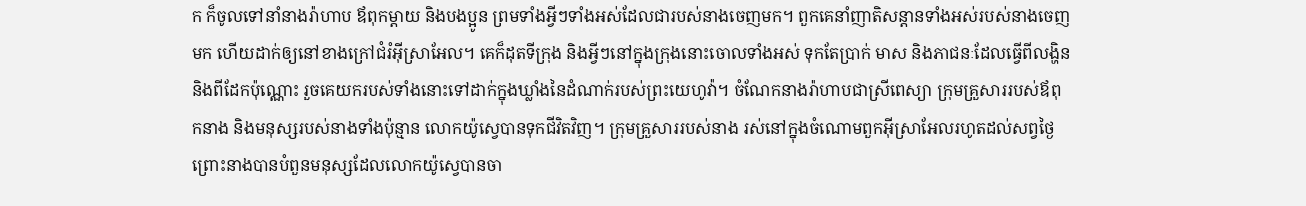ក ក៏ចូលទៅនាំនាងរ៉ាហាប ឪពុកម្តាយ និងបងប្អូន ព្រមទាំងអ្វីៗទាំងអស់ដែលជារបស់នាងចេញមក។ ពួកគេនាំញាតិ‌សន្តានទាំងអស់របស់នាងចេញមក ហើយដាក់ឲ្យនៅខាងក្រៅជំរំអ៊ីស្រា‌អែល។ គេក៏ដុតទីក្រុង និងអ្វីៗនៅក្នុងក្រុងនោះចោលទាំងអស់ ទុកតែប្រាក់ មាស និងភាជនៈដែលធ្វើពីលង្ហិន និងពីដែកប៉ុណ្ណោះ រួចគេយករបស់ទាំងនោះទៅដាក់ក្នុងឃ្លាំងនៃដំណាក់របស់ព្រះ‌យេហូវ៉ា។ ចំណែកនាងរ៉ាហាបជាស្រីពេស្យា ក្រុមគ្រួសាររបស់ឪពុកនាង និងមនុស្សរបស់នាងទាំងប៉ុន្មាន លោកយ៉ូស្វេបានទុកជីវិតវិញ។ ក្រុមគ្រួសាររបស់នាង រស់នៅក្នុងចំណោមពួកអ៊ីស្រា‌អែលរហូតដល់សព្វថ្ងៃ ព្រោះនាងបានបំពួនមនុស្សដែលលោកយ៉ូស្វេបានចា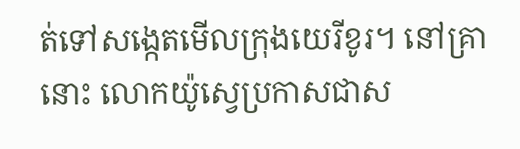ត់ទៅសង្កេតមើលក្រុងយេរីខូរ។ នៅគ្រានោះ លោកយ៉ូស្វេប្រកាសជាស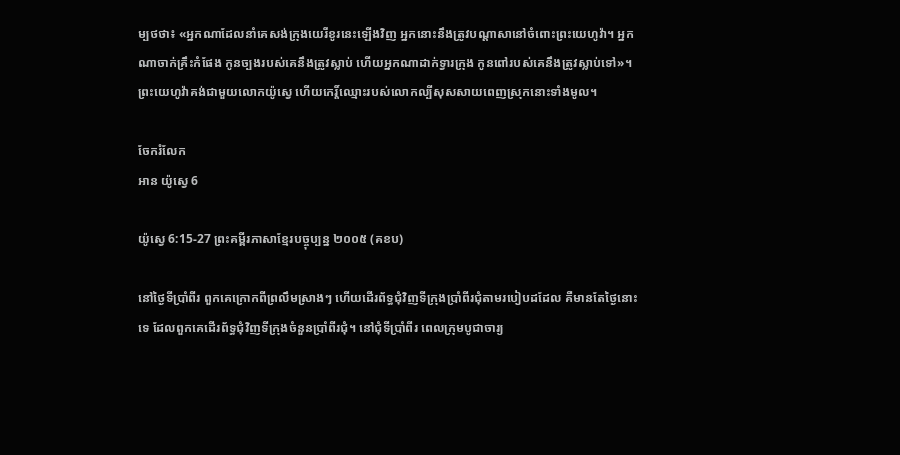ម្បថថា៖ «អ្នកណាដែលនាំគេសង់ក្រុងយេរីខូរនេះឡើងវិញ អ្នកនោះនឹងត្រូវបណ្ដា‌សានៅចំពោះព្រះ‌យេហូវ៉ា។ អ្នកណាចាក់គ្រឹះកំផែង កូនច្បងរបស់គេនឹងត្រូវស្លាប់ ហើយអ្នកណាដាក់ទ្វារក្រុង កូនពៅរបស់គេនឹងត្រូវស្លាប់ទៅ»។ ព្រះ‌យេហូវ៉ាគង់ជាមួយលោកយ៉ូស្វេ ហើយកេរ្ដិ៍ឈ្មោះរបស់លោកល្បីសុស‌សាយពេញស្រុកនោះទាំងមូល។

ចែករំលែក
អាន យ៉ូស្វេ 6

យ៉ូស្វេ 6:15-27 ព្រះគម្ពីរភាសាខ្មែរបច្ចុប្បន្ន ២០០៥ (គខប)

នៅថ្ងៃទីប្រាំ‌ពីរ ពួកគេក្រោកពីព្រលឹមស្រាងៗ ហើយដើរព័ទ្ធជុំ‌វិញទីក្រុងប្រាំ‌ពីរជុំតាមរបៀបដដែល គឺមានតែថ្ងៃនោះទេ ដែលពួកគេដើរព័ទ្ធជុំ‌វិញទីក្រុងចំនួនប្រាំ‌ពីរជុំ។ នៅជុំទីប្រាំ‌ពីរ ពេលក្រុមបូជា‌ចារ្យ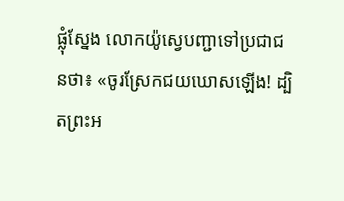ផ្លុំស្នែង លោកយ៉ូស្វេបញ្ជាទៅប្រជា‌ជនថា៖ «ចូរស្រែកជយ‌ឃោសឡើង! ដ្បិតព្រះ‌អ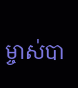ម្ចាស់បា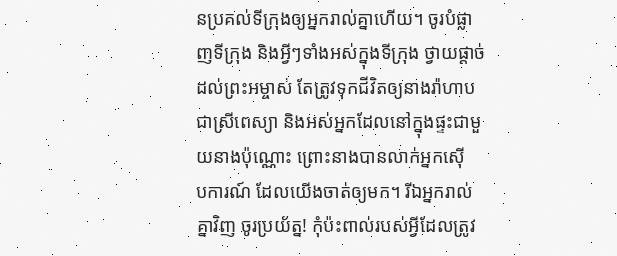នប្រគល់ទីក្រុងឲ្យអ្នករាល់គ្នាហើយ។ ចូរបំផ្លាញទីក្រុង និងអ្វីៗទាំងអស់ក្នុងទីក្រុង ថ្វាយផ្ដាច់ដល់ព្រះ‌អម្ចាស់ តែត្រូវទុកជីវិតឲ្យនាងរ៉ាហាប ជាស្រីពេស្យា និងអស់អ្នកដែលនៅក្នុងផ្ទះជាមួយនាងប៉ុណ្ណោះ ព្រោះនាងបានលាក់អ្នកស៊ើប‌ការណ៍ ដែលយើងចាត់ឲ្យមក។ រីឯអ្នករាល់គ្នាវិញ ចូរប្រយ័ត្ន! កុំប៉ះ‌ពាល់របស់អ្វីដែលត្រូវ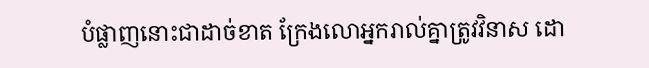បំផ្លាញនោះជាដាច់ខាត ក្រែង‌លោអ្នករាល់គ្នាត្រូវវិនាស ដោ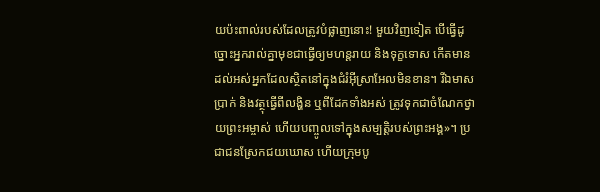យប៉ះ‌ពាល់របស់ដែលត្រូវបំផ្លាញនោះ! មួយវិញទៀត បើធ្វើដូច្នោះអ្នករាល់គ្នាមុខជាធ្វើឲ្យមហន្ត‌រាយ និងទុក្ខទោស កើតមានដល់អស់អ្នកដែលស្ថិតនៅក្នុងជំរំអ៊ីស្រា‌អែលមិនខាន។ រីឯមាស ប្រាក់ និងវត្ថុធ្វើពីលង្ហិន ឬពីដែកទាំងអស់ ត្រូវទុកជាចំណែកថ្វាយព្រះ‌អម្ចាស់ ហើយបញ្ចូលទៅក្នុងសម្បត្តិរបស់ព្រះអង្គ»។ ប្រជា‌ជនស្រែកជយ‌ឃោស ហើយក្រុមបូ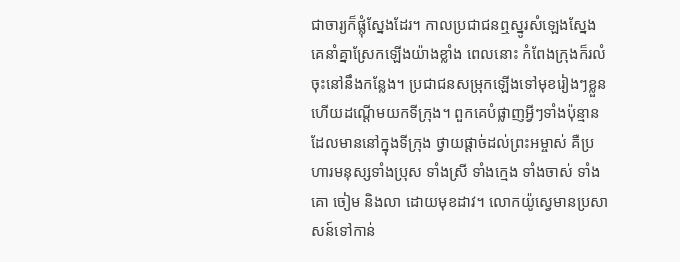ជា‌ចារ្យក៏ផ្លុំស្នែងដែរ។ កាលប្រជា‌ជនឮស្នូរសំឡេងស្នែងគេនាំគ្នាស្រែកឡើងយ៉ាងខ្លាំង ពេលនោះ កំពែងក្រុងក៏រលំចុះនៅនឹងកន្លែង។ ប្រជា‌ជនសម្រុកឡើងទៅមុខរៀងៗខ្លួន ហើយដណ្ដើមយកទីក្រុង។ ពួកគេបំផ្លាញអ្វីៗទាំងប៉ុន្មានដែលមាននៅក្នុងទីក្រុង ថ្វាយផ្ដាច់ដល់ព្រះ‌អម្ចាស់ គឺប្រហារមនុស្សទាំងប្រុស ទាំងស្រី ទាំងក្មេង ទាំងចាស់ ទាំងគោ ចៀម និងលា ដោយមុខដាវ។ លោកយ៉ូស្វេមានប្រសាសន៍ទៅកាន់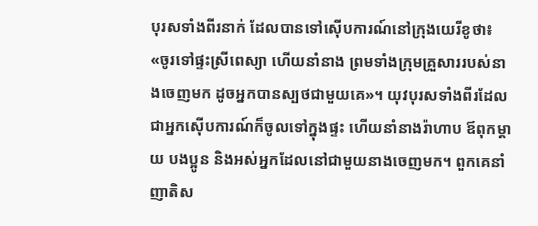បុរសទាំងពីរនាក់ ដែលបានទៅស៊ើប‌ការណ៍នៅក្រុងយេរីខូថា៖ «ចូរទៅផ្ទះស្រីពេស្យា ហើយនាំនាង ព្រមទាំងក្រុមគ្រួសាររបស់នាងចេញមក ដូចអ្នកបានស្បថជាមួយគេ»។ យុវ‌បុរសទាំងពីរដែលជាអ្នកស៊ើប‌ការណ៍ក៏ចូលទៅក្នុងផ្ទះ ហើយនាំនាងរ៉ាហាប ឪពុកម្ដាយ បងប្អូន និងអស់អ្នកដែលនៅជាមួយនាងចេញមក។ ពួកគេនាំញាតិ‌ស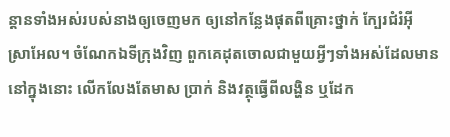ន្ដានទាំងអស់របស់នាងឲ្យចេញមក ឲ្យនៅកន្លែងផុតពីគ្រោះថ្នាក់ ក្បែរជំរំអ៊ីស្រា‌អែល។ ចំណែកឯទីក្រុងវិញ ពួកគេដុតចោលជាមួយអ្វីៗទាំងអស់ដែលមាននៅក្នុងនោះ លើក‌លែងតែមាស ប្រាក់ និងវត្ថុធ្វើពីលង្ហិន ឬដែក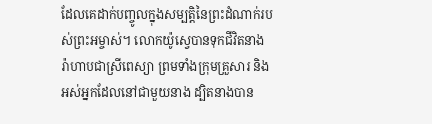ដែលគេដាក់បញ្ចូលក្នុងសម្បត្តិនៃព្រះដំណាក់របស់ព្រះ‌អម្ចាស់។ លោកយ៉ូស្វេបានទុកជីវិតនាងរ៉ាហាបជាស្រីពេស្យា ព្រមទាំងក្រុមគ្រួសារ និងអស់អ្នកដែលនៅជាមួយនាង ដ្បិតនាងបាន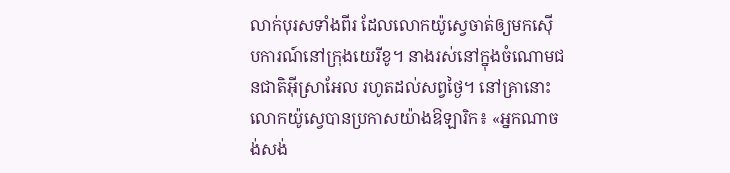លាក់បុរសទាំងពីរ ដែលលោកយ៉ូស្វេចាត់ឲ្យមកស៊ើប‌ការណ៍នៅក្រុងយេរីខូ។ នាងរស់នៅក្នុងចំណោមជន‌ជាតិអ៊ីស្រា‌អែល រហូតដល់សព្វថ្ងៃ។ នៅគ្រានោះ លោកយ៉ូស្វេបានប្រកាសយ៉ាងឱឡា‌រិក៖ «អ្នកណាចង់សង់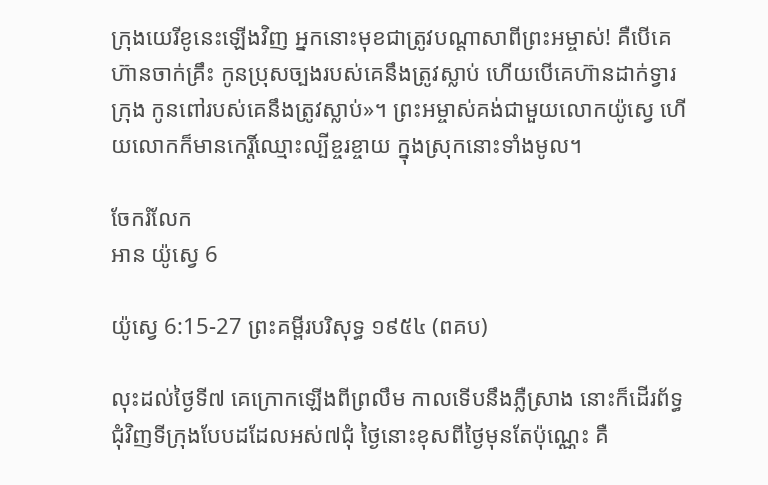ក្រុងយេរីខូនេះឡើងវិញ អ្នកនោះមុខជាត្រូវបណ្ដាសាពីព្រះ‌អម្ចាស់! គឺបើគេហ៊ានចាក់គ្រឹះ កូនប្រុសច្បងរបស់គេនឹងត្រូវស្លាប់ ហើយបើគេហ៊ានដាក់ទ្វារក្រុង កូនពៅរបស់គេនឹងត្រូវស្លាប់»។ ព្រះ‌អម្ចាស់គង់ជាមួយលោកយ៉ូស្វេ ហើយលោកក៏មានកេរ្តិ៍ឈ្មោះល្បីខ្ចរ‌ខ្ចាយ ក្នុងស្រុកនោះទាំងមូល។

ចែករំលែក
អាន យ៉ូស្វេ 6

យ៉ូស្វេ 6:15-27 ព្រះគម្ពីរបរិសុទ្ធ ១៩៥៤ (ពគប)

លុះដល់ថ្ងៃទី៧ គេក្រោកឡើងពីព្រលឹម កាលទើបនឹងភ្លឺស្រាង នោះក៏ដើរព័ទ្ធជុំវិញទីក្រុងបែបដដែលអស់៧ជុំ ថ្ងៃនោះខុសពីថ្ងៃមុនតែប៉ុណ្ណេះ គឺ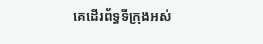គេដើរព័ទ្ធទីក្រុងអស់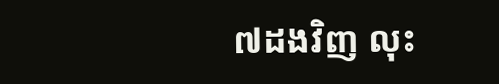៧ដងវិញ លុះ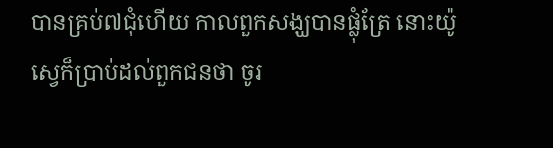បានគ្រប់៧ជុំហើយ កាលពួកសង្ឃបានផ្លុំត្រែ នោះយ៉ូស្វេក៏ប្រាប់ដល់ពួកជនថា ចូរ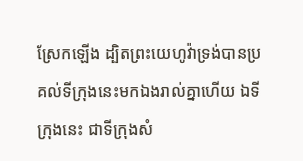ស្រែកឡើង ដ្បិតព្រះ‌យេហូវ៉ាទ្រង់បានប្រគល់ទីក្រុងនេះមកឯងរាល់គ្នាហើយ ឯទីក្រុងនេះ ជាទីក្រុងសំ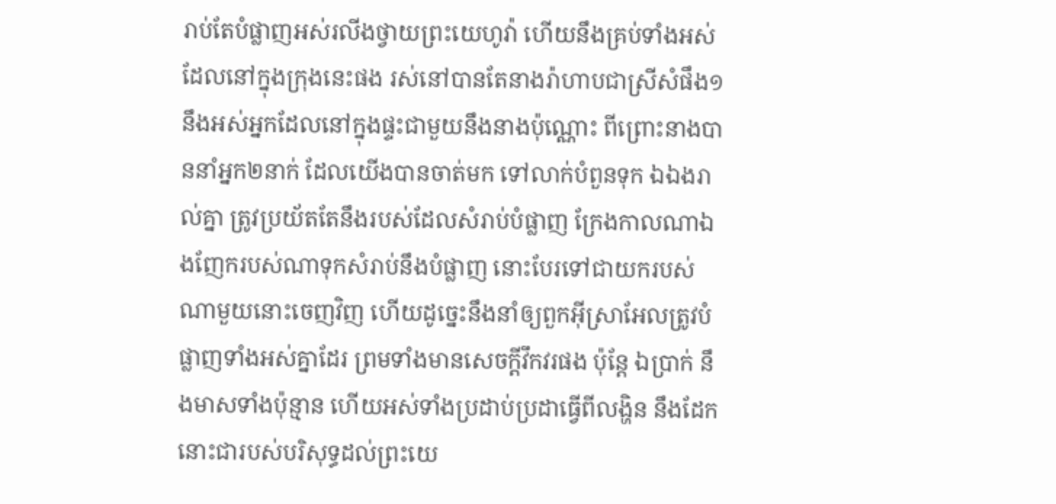រាប់តែបំផ្លាញអស់រលីងថ្វាយព្រះ‌យេហូវ៉ា ហើយនឹងគ្រប់ទាំងអស់ ដែលនៅក្នុងក្រុងនេះផង រស់នៅបានតែនាងរ៉ាហាបជាស្រីសំផឹង១ នឹងអស់អ្នកដែលនៅក្នុងផ្ទះជាមួយនឹងនាងប៉ុណ្ណោះ ពីព្រោះនាងបាននាំអ្នក២នាក់ ដែលយើងបានចាត់មក ទៅលាក់បំពួនទុក ឯឯងរាល់គ្នា ត្រូវប្រយ័តតែនឹងរបស់ដែលសំរាប់បំផ្លាញ ក្រែងកាលណាឯងញែករបស់ណាទុកសំរាប់នឹងបំផ្លាញ នោះបែរទៅជាយករបស់ណាមួយនោះចេញវិញ ហើយដូច្នេះនឹងនាំឲ្យពួកអ៊ីស្រាអែលត្រូវបំផ្លាញទាំងអស់គ្នាដែរ ព្រមទាំងមានសេចក្ដីវឹកវរផង ប៉ុន្តែ ឯប្រាក់ នឹងមាសទាំងប៉ុន្មាន ហើយអស់ទាំងប្រដាប់‌ប្រដាធ្វើពីលង្ហិន នឹងដែក នោះជារបស់បរិសុទ្ធដល់ព្រះ‌យេ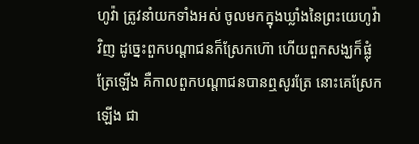ហូវ៉ា ត្រូវនាំយកទាំងអស់ ចូលមកក្នុងឃ្លាំងនៃព្រះ‌យេហូវ៉ាវិញ ដូច្នេះពួកបណ្តាជនក៏ស្រែកហ៊ោ ហើយពួកសង្ឃក៏ផ្លុំត្រែឡើង គឺកាលពួកបណ្តាជនបានឮសូរត្រែ នោះគេស្រែកឡើង ជា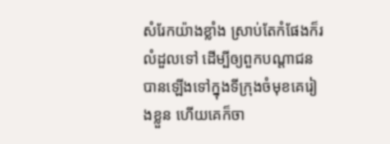សំរែកយ៉ាងខ្លាំង ស្រាប់តែកំផែងក៏រលំដួលទៅ ដើម្បីឲ្យពួកបណ្តាជនបានឡើងទៅក្នុងទីក្រុងចំមុខគេរៀងខ្លួន ហើយគេក៏ចា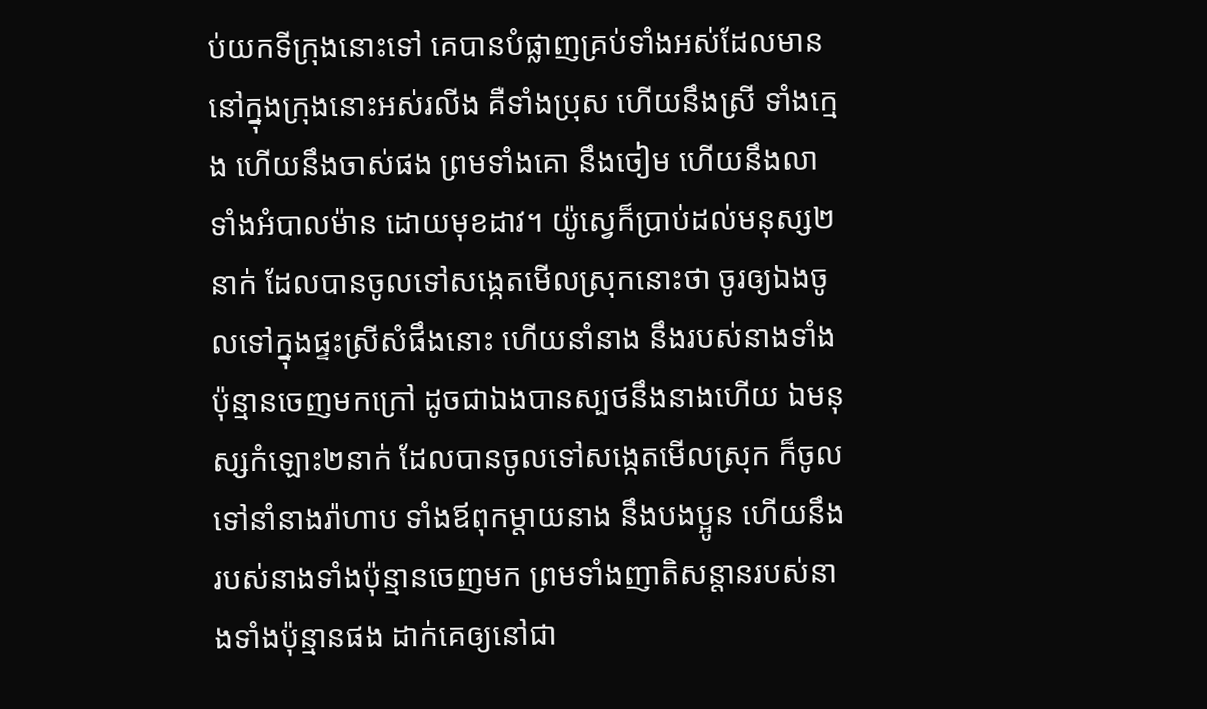ប់យកទីក្រុងនោះទៅ គេបានបំផ្លាញគ្រប់ទាំងអស់ដែលមាននៅក្នុងក្រុងនោះអស់រលីង គឺទាំងប្រុស ហើយនឹងស្រី ទាំងក្មេង ហើយនឹងចាស់ផង ព្រមទាំងគោ នឹងចៀម ហើយនឹងលា ទាំងអំបាល‌ម៉ាន ដោយមុខដាវ។ យ៉ូស្វេក៏ប្រាប់ដល់មនុស្ស២នាក់ ដែលបានចូលទៅសង្កេតមើលស្រុកនោះថា ចូរឲ្យឯងចូលទៅក្នុងផ្ទះស្រីសំផឹងនោះ ហើយនាំនាង នឹងរបស់នាងទាំងប៉ុន្មានចេញមកក្រៅ ដូចជាឯងបានស្បថនឹងនាងហើយ ឯមនុស្សកំឡោះ២នាក់ ដែលបានចូលទៅសង្កេតមើលស្រុក ក៏ចូលទៅនាំនាងរ៉ាហាប ទាំងឪពុកម្តាយនាង នឹងបងប្អូន ហើយនឹងរបស់នាងទាំងប៉ុន្មានចេញមក ព្រមទាំងញាតិ‌សន្តានរបស់នាងទាំងប៉ុន្មានផង ដាក់គេឲ្យនៅជា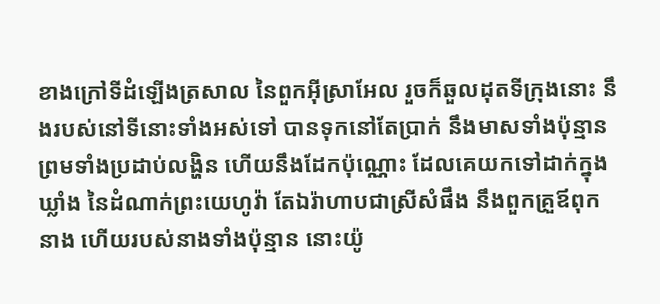ខាងក្រៅទីដំឡើងត្រសាល នៃពួកអ៊ីស្រាអែល រួចក៏ឆួលដុតទីក្រុងនោះ នឹងរបស់នៅទីនោះទាំងអស់ទៅ បានទុកនៅតែប្រាក់ នឹងមាសទាំងប៉ុន្មាន ព្រមទាំងប្រដាប់លង្ហិន ហើយនឹងដែកប៉ុណ្ណោះ ដែលគេយកទៅដាក់ក្នុងឃ្លាំង នៃដំណាក់ព្រះ‌យេហូវ៉ា តែឯរ៉ាហាបជាស្រីសំផឹង នឹងពួកគ្រួឪពុកនាង ហើយរបស់នាងទាំងប៉ុន្មាន នោះយ៉ូ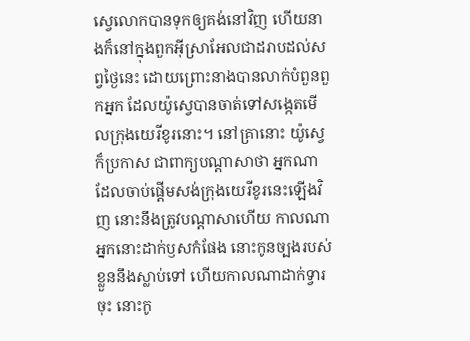ស្វេលោកបានទុកឲ្យគង់នៅវិញ ហើយនាងក៏នៅក្នុងពួកអ៊ីស្រាអែលជាដរាបដល់សព្វថ្ងៃនេះ ដោយព្រោះនាងបានលាក់បំពួនពួកអ្នក ដែលយ៉ូស្វេបានចាត់ទៅសង្កេតមើលក្រុងយេរីខូរនោះ។ នៅគ្រានោះ យ៉ូស្វេក៏ប្រកាស ជាពាក្យបណ្តាសាថា អ្នកណាដែលចាប់ផ្តើមសង់ក្រុងយេរីខូរនេះឡើងវិញ នោះនឹងត្រូវបណ្តាសាហើយ កាលណាអ្នកនោះដាក់ឫសកំផែង នោះកូនច្បងរបស់ខ្លួននឹងស្លាប់ទៅ ហើយកាលណាដាក់ទ្វារចុះ នោះកូ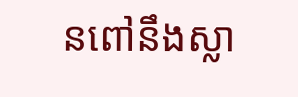នពៅនឹងស្លា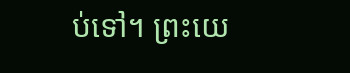ប់ទៅ។ ព្រះ‌យេ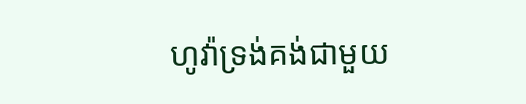ហូវ៉ាទ្រង់គង់ជាមួយ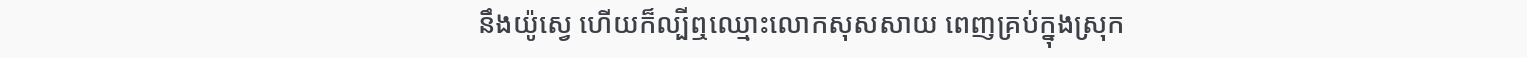នឹងយ៉ូស្វេ ហើយក៏ល្បីឮឈ្មោះលោកសុស‌សាយ ពេញគ្រប់ក្នុងស្រុក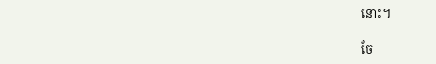នោះ។

ចែ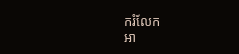ករំលែក
អា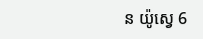ន យ៉ូស្វេ 6